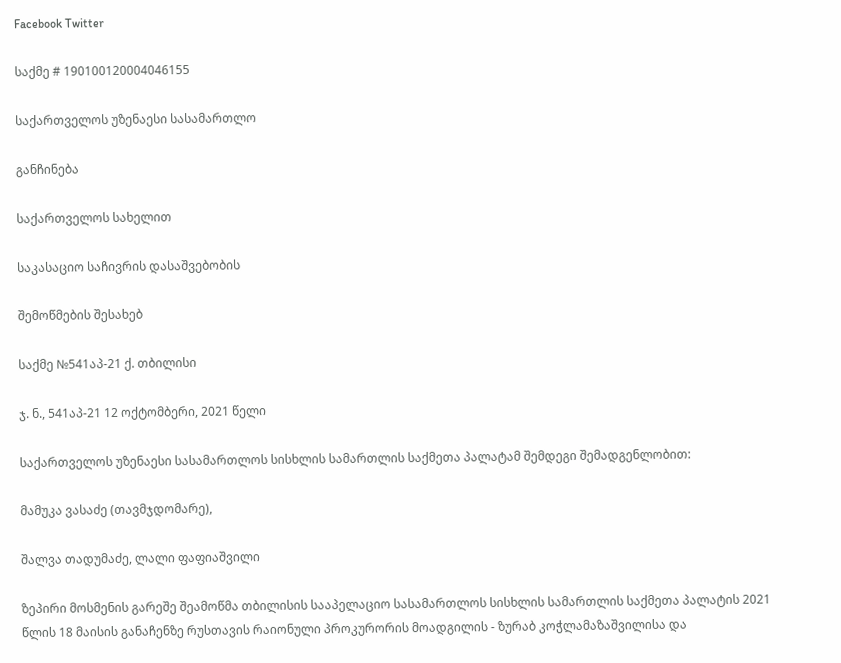Facebook Twitter

საქმე # 190100120004046155

საქართველოს უზენაესი სასამართლო

განჩინება

საქართველოს სახელით

საკასაციო საჩივრის დასაშვებობის

შემოწმების შესახებ

საქმე №541აპ-21 ქ. თბილისი

ჯ. ნ., 541აპ-21 12 ოქტომბერი, 2021 წელი

საქართველოს უზენაესი სასამართლოს სისხლის სამართლის საქმეთა პალატამ შემდეგი შემადგენლობით:

მამუკა ვასაძე (თავმჯდომარე),

შალვა თადუმაძე, ლალი ფაფიაშვილი

ზეპირი მოსმენის გარეშე შეამოწმა თბილისის სააპელაციო სასამართლოს სისხლის სამართლის საქმეთა პალატის 2021 წლის 18 მაისის განაჩენზე რუსთავის რაიონული პროკურორის მოადგილის - ზურაბ კოჭლამაზაშვილისა და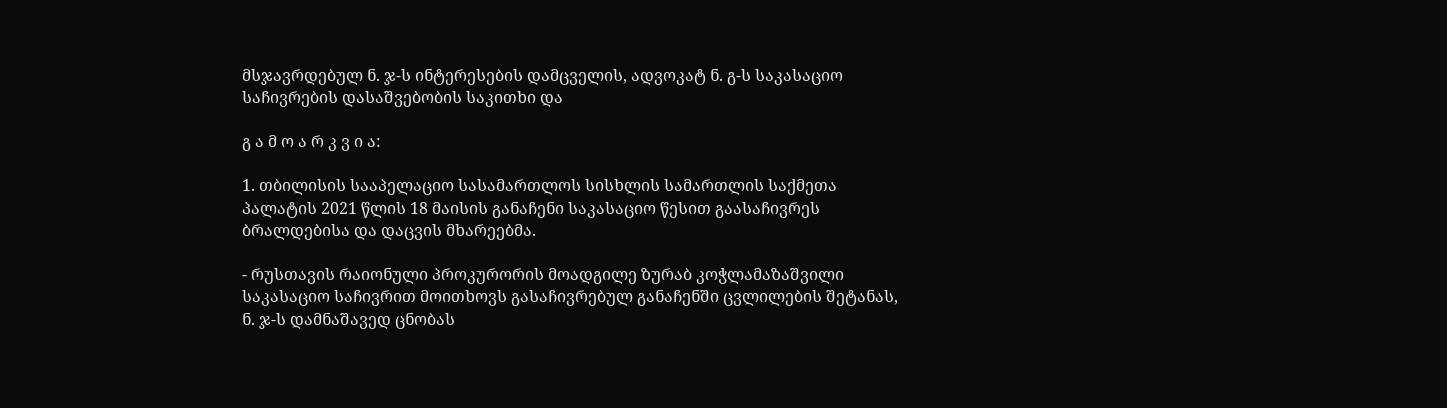მსჯავრდებულ ნ. ჯ-ს ინტერესების დამცველის, ადვოკატ ნ. გ-ს საკასაციო საჩივრების დასაშვებობის საკითხი და

გ ა მ ო ა რ კ ვ ი ა:

1. თბილისის სააპელაციო სასამართლოს სისხლის სამართლის საქმეთა პალატის 2021 წლის 18 მაისის განაჩენი საკასაციო წესით გაასაჩივრეს ბრალდებისა და დაცვის მხარეებმა.

- რუსთავის რაიონული პროკურორის მოადგილე ზურაბ კოჭლამაზაშვილი საკასაციო საჩივრით მოითხოვს გასაჩივრებულ განაჩენში ცვლილების შეტანას, ნ. ჯ-ს დამნაშავედ ცნობას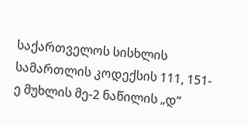საქართველოს სისხლის სამართლის კოდექსის 111, 151-ე მუხლის მე-2 ნაწილის „დ“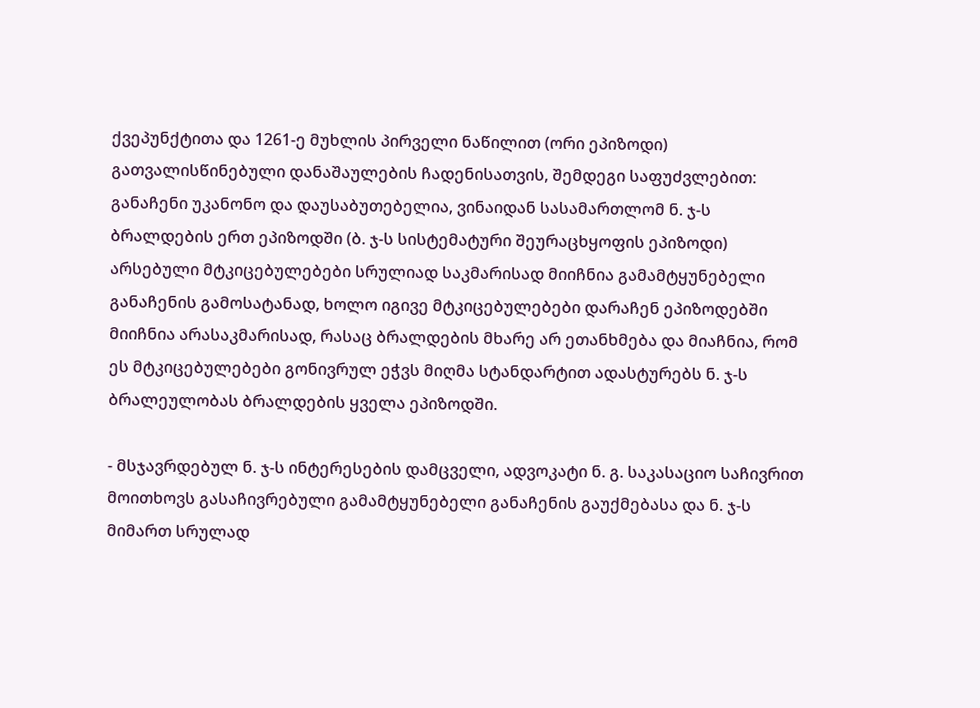ქვეპუნქტითა და 1261-ე მუხლის პირველი ნაწილით (ორი ეპიზოდი) გათვალისწინებული დანაშაულების ჩადენისათვის, შემდეგი საფუძვლებით: განაჩენი უკანონო და დაუსაბუთებელია, ვინაიდან სასამართლომ ნ. ჯ-ს ბრალდების ერთ ეპიზოდში (ბ. ჯ-ს სისტემატური შეურაცხყოფის ეპიზოდი) არსებული მტკიცებულებები სრულიად საკმარისად მიიჩნია გამამტყუნებელი განაჩენის გამოსატანად, ხოლო იგივე მტკიცებულებები დარაჩენ ეპიზოდებში მიიჩნია არასაკმარისად, რასაც ბრალდების მხარე არ ეთანხმება და მიაჩნია, რომ ეს მტკიცებულებები გონივრულ ეჭვს მიღმა სტანდარტით ადასტურებს ნ. ჯ-ს ბრალეულობას ბრალდების ყველა ეპიზოდში.

- მსჯავრდებულ ნ. ჯ-ს ინტერესების დამცველი, ადვოკატი ნ. გ. საკასაციო საჩივრით მოითხოვს გასაჩივრებული გამამტყუნებელი განაჩენის გაუქმებასა და ნ. ჯ-ს მიმართ სრულად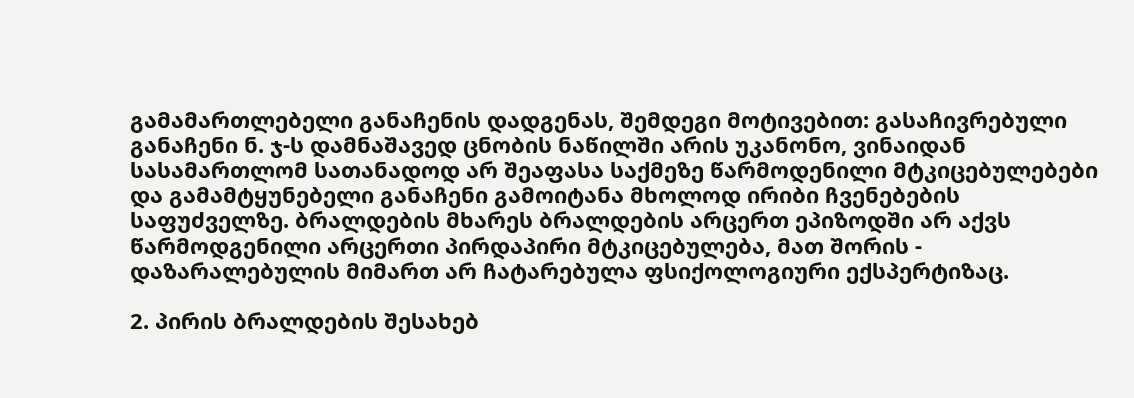გამამართლებელი განაჩენის დადგენას, შემდეგი მოტივებით: გასაჩივრებული განაჩენი ნ. ჯ-ს დამნაშავედ ცნობის ნაწილში არის უკანონო, ვინაიდან სასამართლომ სათანადოდ არ შეაფასა საქმეზე წარმოდენილი მტკიცებულებები და გამამტყუნებელი განაჩენი გამოიტანა მხოლოდ ირიბი ჩვენებების საფუძველზე. ბრალდების მხარეს ბრალდების არცერთ ეპიზოდში არ აქვს წარმოდგენილი არცერთი პირდაპირი მტკიცებულება, მათ შორის - დაზარალებულის მიმართ არ ჩატარებულა ფსიქოლოგიური ექსპერტიზაც.

2. პირის ბრალდების შესახებ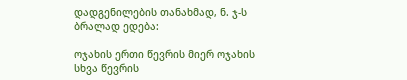დადგენილების თანახმად, ნ. ჯ-ს ბრალად ედება:

ოჯახის ერთი წევრის მიერ ოჯახის სხვა წევრის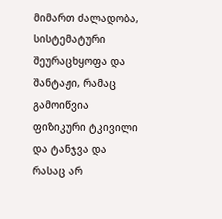მიმართ ძალადობა, სისტემატური შეურაცხყოფა და შანტაჟი, რამაც გამოიწვია ფიზიკური ტკივილი და ტანჯვა და რასაც არ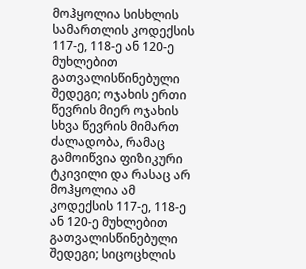მოჰყოლია სისხლის სამართლის კოდექსის 117-ე, 118-ე ან 120-ე მუხლებით გათვალისწინებული შედეგი; ოჯახის ერთი წევრის მიერ ოჯახის სხვა წევრის მიმართ ძალადობა, რამაც გამოიწვია ფიზიკური ტკივილი და რასაც არ მოჰყოლია ამ კოდექსის 117-ე, 118-ე ან 120-ე მუხლებით გათვალისწინებული შედეგი; სიცოცხლის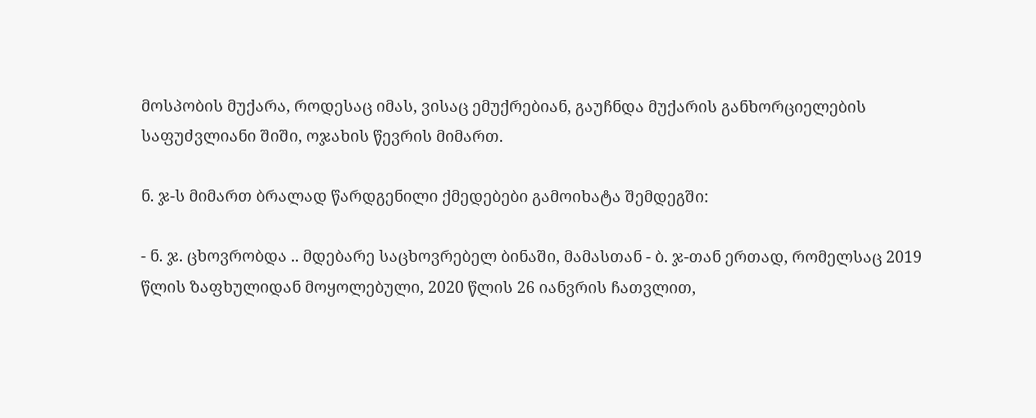მოსპობის მუქარა, როდესაც იმას, ვისაც ემუქრებიან, გაუჩნდა მუქარის განხორციელების საფუძვლიანი შიში, ოჯახის წევრის მიმართ.

ნ. ჯ-ს მიმართ ბრალად წარდგენილი ქმედებები გამოიხატა შემდეგში:

- ნ. ჯ. ცხოვრობდა .. მდებარე საცხოვრებელ ბინაში, მამასთან - ბ. ჯ-თან ერთად, რომელსაც 2019 წლის ზაფხულიდან მოყოლებული, 2020 წლის 26 იანვრის ჩათვლით,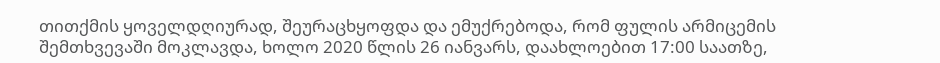თითქმის ყოველდღიურად, შეურაცხყოფდა და ემუქრებოდა, რომ ფულის არმიცემის შემთხვევაში მოკლავდა, ხოლო 2020 წლის 26 იანვარს, დაახლოებით 17:00 საათზე,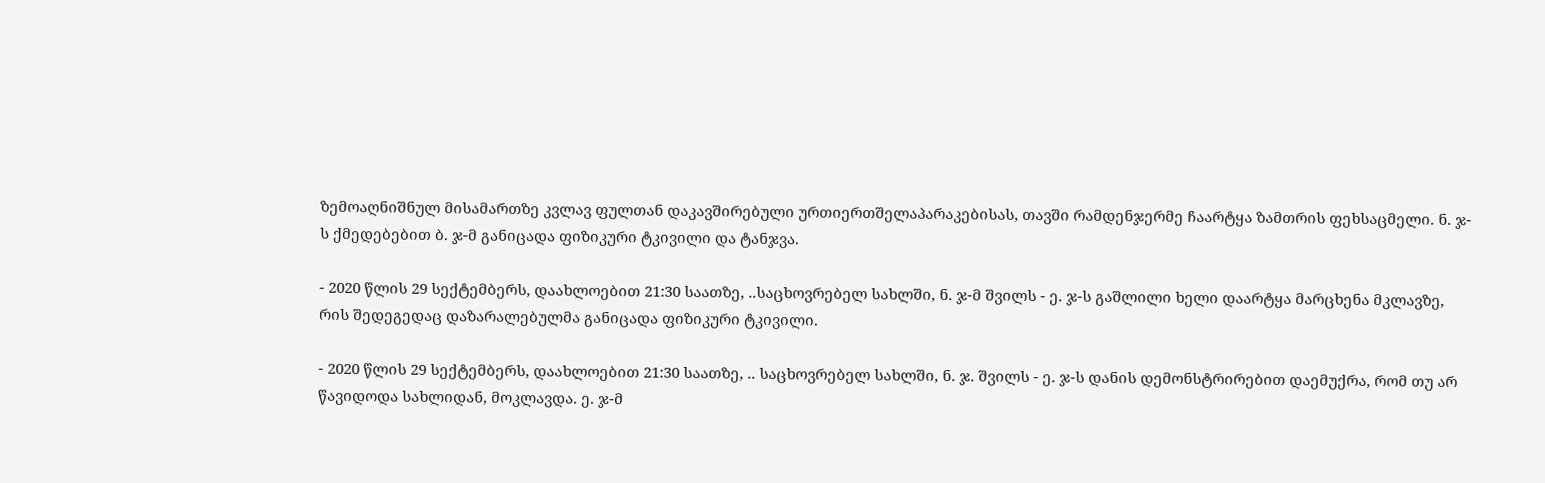ზემოაღნიშნულ მისამართზე კვლავ ფულთან დაკავშირებული ურთიერთშელაპარაკებისას, თავში რამდენჯერმე ჩაარტყა ზამთრის ფეხსაცმელი. ნ. ჯ-ს ქმედებებით ბ. ჯ-მ განიცადა ფიზიკური ტკივილი და ტანჯვა.

- 2020 წლის 29 სექტემბერს, დაახლოებით 21:30 საათზე, ..საცხოვრებელ სახლში, ნ. ჯ-მ შვილს - ე. ჯ-ს გაშლილი ხელი დაარტყა მარცხენა მკლავზე, რის შედეგედაც დაზარალებულმა განიცადა ფიზიკური ტკივილი.

- 2020 წლის 29 სექტემბერს, დაახლოებით 21:30 საათზე, .. საცხოვრებელ სახლში, ნ. ჯ. შვილს - ე. ჯ-ს დანის დემონსტრირებით დაემუქრა, რომ თუ არ წავიდოდა სახლიდან, მოკლავდა. ე. ჯ-მ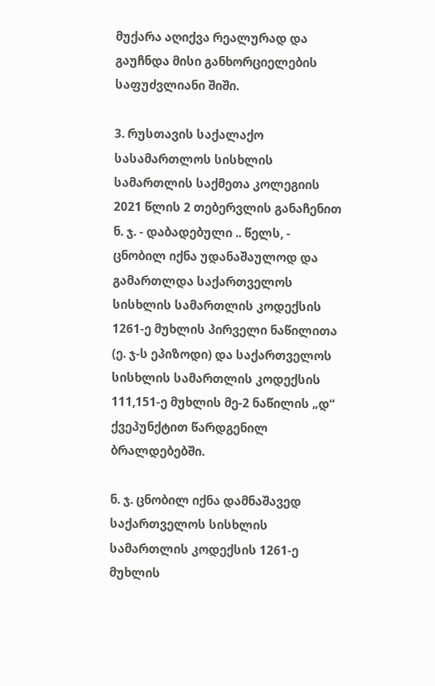მუქარა აღიქვა რეალურად და გაუჩნდა მისი განხორციელების საფუძვლიანი შიში.

3. რუსთავის საქალაქო სასამართლოს სისხლის სამართლის საქმეთა კოლეგიის 2021 წლის 2 თებერვლის განაჩენით ნ. ჯ. - დაბადებული .. წელს, - ცნობილ იქნა უდანაშაულოდ და გამართლდა საქართველოს სისხლის სამართლის კოდექსის 1261-ე მუხლის პირველი ნაწილითა (ე. ჯ-ს ეპიზოდი) და საქართველოს სისხლის სამართლის კოდექსის 111,151-ე მუხლის მე-2 ნაწილის „დ“ ქვეპუნქტით წარდგენილ ბრალდებებში.

ნ. ჯ. ცნობილ იქნა დამნაშავედ საქართველოს სისხლის სამართლის კოდექსის 1261-ე მუხლის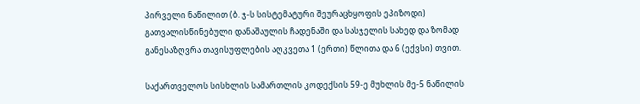პირველი ნაწილით (ბ. ჯ-ს სისტემატური შეურაცხყოფის ეპიზოდი) გათვალისწინებული დანაშაულის ჩადენაში და სასჯელის სახედ და ზომად განესაზღვრა თავისუფლების აღკვეთა 1 (ერთი) წლითა და 6 (ექვსი) თვით.

საქართველოს სისხლის სამართლის კოდექსის 59-ე მუხლის მე-5 ნაწილის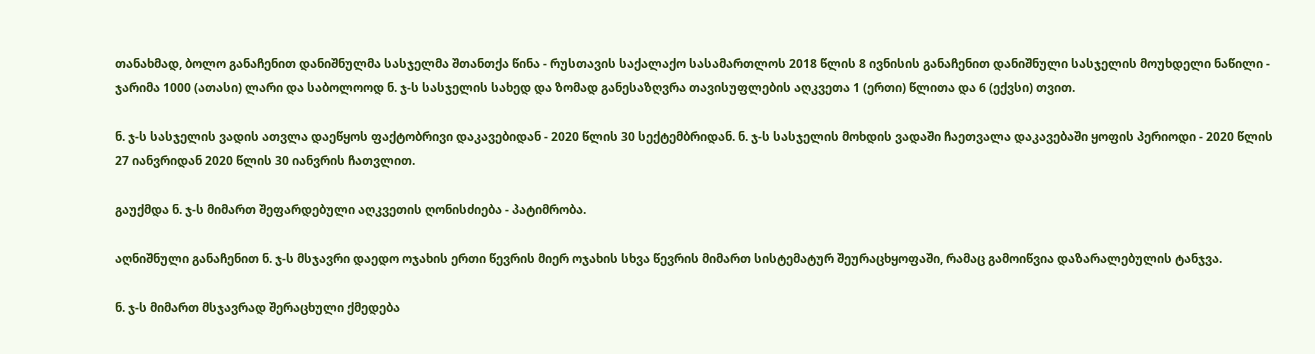თანახმად, ბოლო განაჩენით დანიშნულმა სასჯელმა შთანთქა წინა - რუსთავის საქალაქო სასამართლოს 2018 წლის 8 ივნისის განაჩენით დანიშნული სასჯელის მოუხდელი ნაწილი - ჯარიმა 1000 (ათასი) ლარი და საბოლოოდ ნ. ჯ-ს სასჯელის სახედ და ზომად განესაზღვრა თავისუფლების აღკვეთა 1 (ერთი) წლითა და 6 (ექვსი) თვით.

ნ. ჯ-ს სასჯელის ვადის ათვლა დაეწყოს ფაქტობრივი დაკავებიდან - 2020 წლის 30 სექტემბრიდან. ნ. ჯ-ს სასჯელის მოხდის ვადაში ჩაეთვალა დაკავებაში ყოფის პერიოდი - 2020 წლის 27 იანვრიდან 2020 წლის 30 იანვრის ჩათვლით.

გაუქმდა ნ. ჯ-ს მიმართ შეფარდებული აღკვეთის ღონისძიება - პატიმრობა.

აღნიშნული განაჩენით ნ. ჯ-ს მსჯავრი დაედო ოჯახის ერთი წევრის მიერ ოჯახის სხვა წევრის მიმართ სისტემატურ შეურაცხყოფაში, რამაც გამოიწვია დაზარალებულის ტანჯვა.

ნ. ჯ-ს მიმართ მსჯავრად შერაცხული ქმედება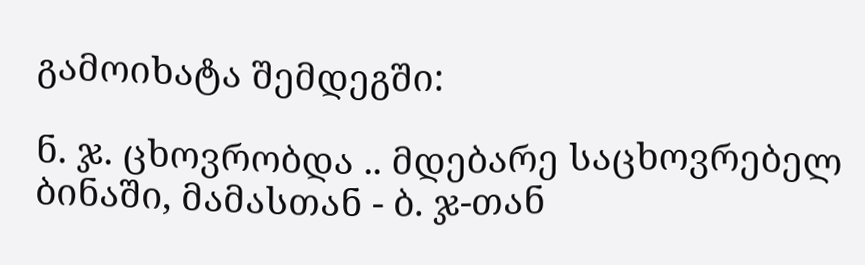გამოიხატა შემდეგში:

ნ. ჯ. ცხოვრობდა .. მდებარე საცხოვრებელ ბინაში, მამასთან - ბ. ჯ-თან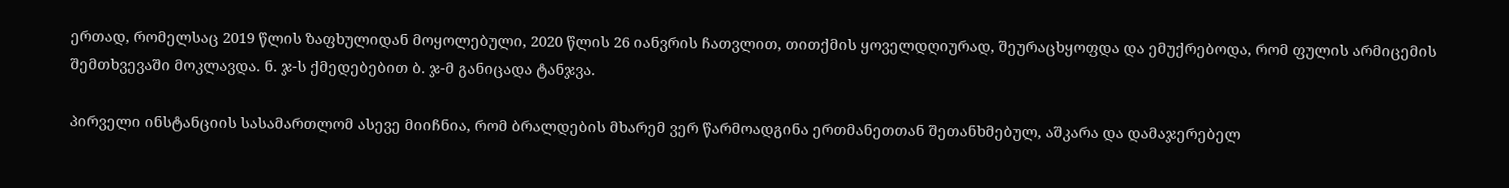ერთად, რომელსაც 2019 წლის ზაფხულიდან მოყოლებული, 2020 წლის 26 იანვრის ჩათვლით, თითქმის ყოველდღიურად, შეურაცხყოფდა და ემუქრებოდა, რომ ფულის არმიცემის შემთხვევაში მოკლავდა. ნ. ჯ-ს ქმედებებით ბ. ჯ-მ განიცადა ტანჯვა.

პირველი ინსტანციის სასამართლომ ასევე მიიჩნია, რომ ბრალდების მხარემ ვერ წარმოადგინა ერთმანეთთან შეთანხმებულ, აშკარა და დამაჯერებელ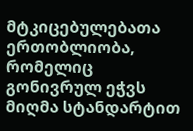მტკიცებულებათა ერთობლიობა, რომელიც გონივრულ ეჭვს მიღმა სტანდარტით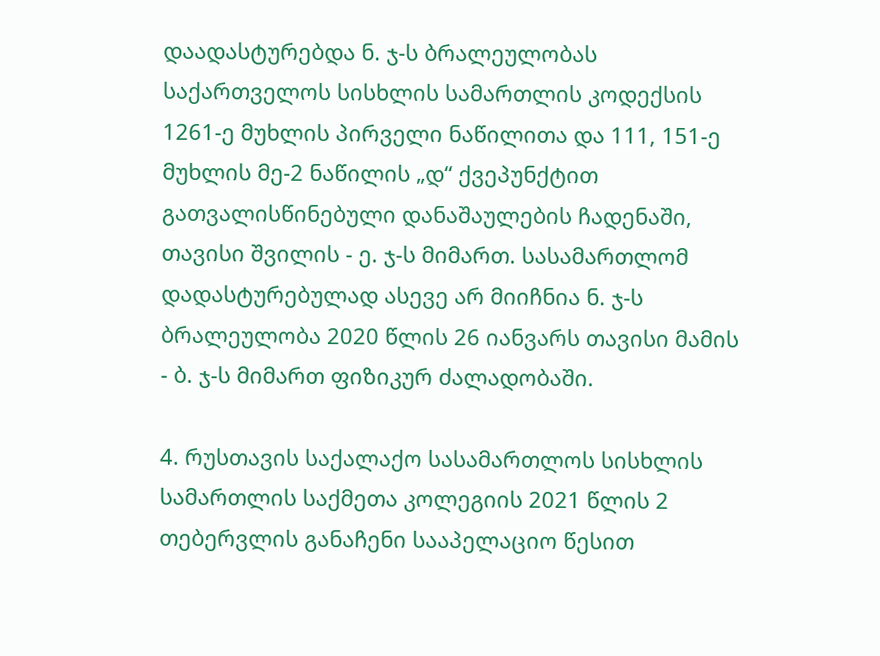დაადასტურებდა ნ. ჯ-ს ბრალეულობას საქართველოს სისხლის სამართლის კოდექსის 1261-ე მუხლის პირველი ნაწილითა და 111, 151-ე მუხლის მე-2 ნაწილის „დ“ ქვეპუნქტით გათვალისწინებული დანაშაულების ჩადენაში, თავისი შვილის - ე. ჯ-ს მიმართ. სასამართლომ დადასტურებულად ასევე არ მიიჩნია ნ. ჯ-ს ბრალეულობა 2020 წლის 26 იანვარს თავისი მამის - ბ. ჯ-ს მიმართ ფიზიკურ ძალადობაში.

4. რუსთავის საქალაქო სასამართლოს სისხლის სამართლის საქმეთა კოლეგიის 2021 წლის 2 თებერვლის განაჩენი სააპელაციო წესით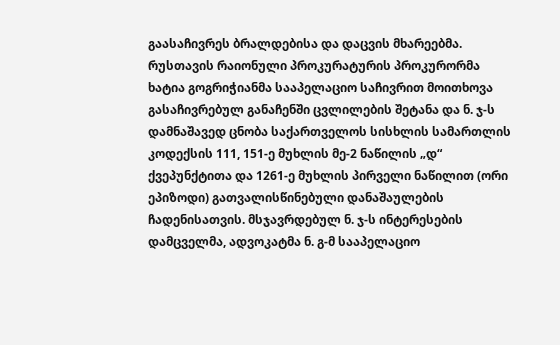გაასაჩივრეს ბრალდებისა და დაცვის მხარეებმა. რუსთავის რაიონული პროკურატურის პროკურორმა ხატია გოგრიჭიანმა სააპელაციო საჩივრით მოითხოვა გასაჩივრებულ განაჩენში ცვლილების შეტანა და ნ. ჯ-ს დამნაშავედ ცნობა საქართველოს სისხლის სამართლის კოდექსის 111, 151-ე მუხლის მე-2 ნაწილის „დ“ ქვეპუნქტითა და 1261-ე მუხლის პირველი ნაწილით (ორი ეპიზოდი) გათვალისწინებული დანაშაულების ჩადენისათვის. მსჯავრდებულ ნ. ჯ-ს ინტერესების დამცველმა, ადვოკატმა ნ. გ-მ სააპელაციო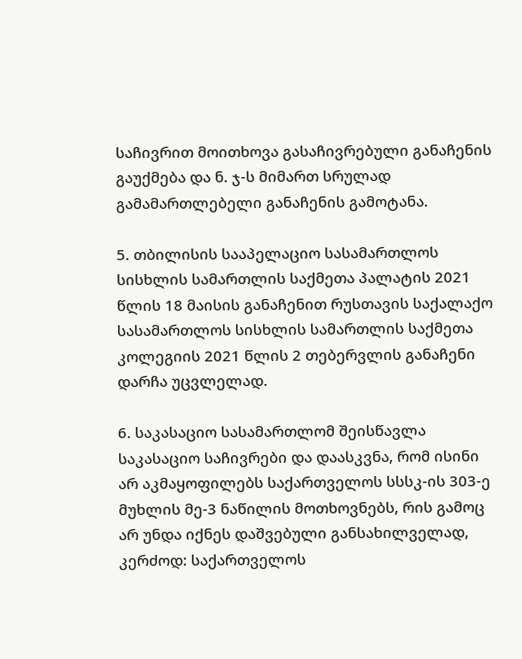საჩივრით მოითხოვა გასაჩივრებული განაჩენის გაუქმება და ნ. ჯ-ს მიმართ სრულად გამამართლებელი განაჩენის გამოტანა.

5. თბილისის სააპელაციო სასამართლოს სისხლის სამართლის საქმეთა პალატის 2021 წლის 18 მაისის განაჩენით რუსთავის საქალაქო სასამართლოს სისხლის სამართლის საქმეთა კოლეგიის 2021 წლის 2 თებერვლის განაჩენი დარჩა უცვლელად.

6. საკასაციო სასამართლომ შეისწავლა საკასაციო საჩივრები და დაასკვნა, რომ ისინი არ აკმაყოფილებს საქართველოს სსსკ-ის 303-ე მუხლის მე-3 ნაწილის მოთხოვნებს, რის გამოც არ უნდა იქნეს დაშვებული განსახილველად, კერძოდ: საქართველოს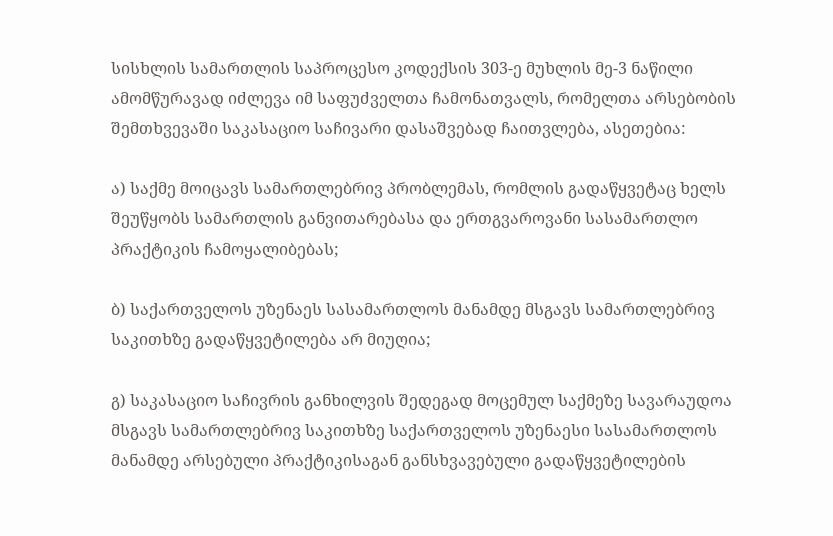სისხლის სამართლის საპროცესო კოდექსის 303-ე მუხლის მე-3 ნაწილი ამომწურავად იძლევა იმ საფუძველთა ჩამონათვალს, რომელთა არსებობის შემთხვევაში საკასაციო საჩივარი დასაშვებად ჩაითვლება, ასეთებია:

ა) საქმე მოიცავს სამართლებრივ პრობლემას, რომლის გადაწყვეტაც ხელს შეუწყობს სამართლის განვითარებასა და ერთგვაროვანი სასამართლო პრაქტიკის ჩამოყალიბებას;

ბ) საქართველოს უზენაეს სასამართლოს მანამდე მსგავს სამართლებრივ საკითხზე გადაწყვეტილება არ მიუღია;

გ) საკასაციო საჩივრის განხილვის შედეგად მოცემულ საქმეზე სავარაუდოა მსგავს სამართლებრივ საკითხზე საქართველოს უზენაესი სასამართლოს მანამდე არსებული პრაქტიკისაგან განსხვავებული გადაწყვეტილების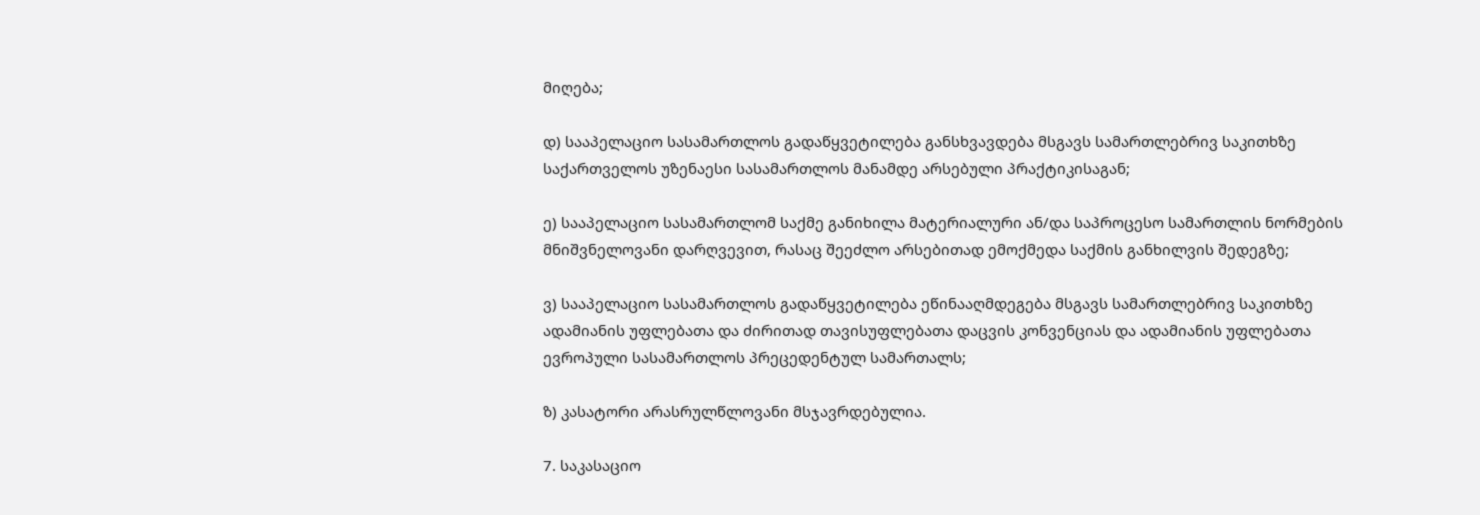მიღება;

დ) სააპელაციო სასამართლოს გადაწყვეტილება განსხვავდება მსგავს სამართლებრივ საკითხზე საქართველოს უზენაესი სასამართლოს მანამდე არსებული პრაქტიკისაგან;

ე) სააპელაციო სასამართლომ საქმე განიხილა მატერიალური ან/და საპროცესო სამართლის ნორმების მნიშვნელოვანი დარღვევით, რასაც შეეძლო არსებითად ემოქმედა საქმის განხილვის შედეგზე;

ვ) სააპელაციო სასამართლოს გადაწყვეტილება ეწინააღმდეგება მსგავს სამართლებრივ საკითხზე ადამიანის უფლებათა და ძირითად თავისუფლებათა დაცვის კონვენციას და ადამიანის უფლებათა ევროპული სასამართლოს პრეცედენტულ სამართალს;

ზ) კასატორი არასრულწლოვანი მსჯავრდებულია.

7. საკასაციო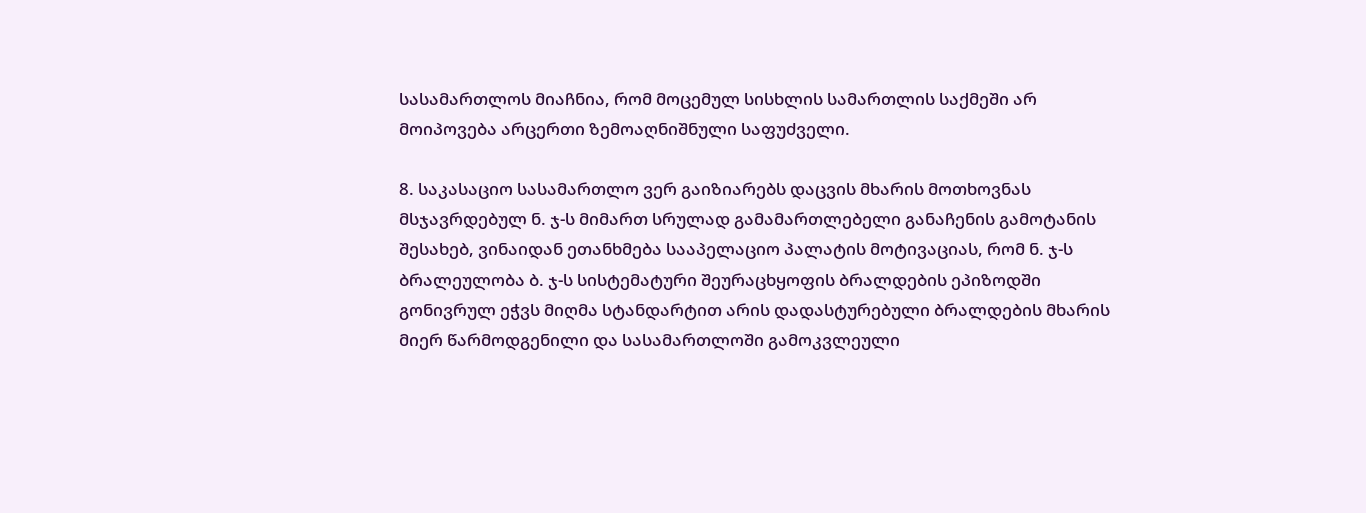სასამართლოს მიაჩნია, რომ მოცემულ სისხლის სამართლის საქმეში არ მოიპოვება არცერთი ზემოაღნიშნული საფუძველი.

8. საკასაციო სასამართლო ვერ გაიზიარებს დაცვის მხარის მოთხოვნას მსჯავრდებულ ნ. ჯ-ს მიმართ სრულად გამამართლებელი განაჩენის გამოტანის შესახებ, ვინაიდან ეთანხმება სააპელაციო პალატის მოტივაციას, რომ ნ. ჯ-ს ბრალეულობა ბ. ჯ-ს სისტემატური შეურაცხყოფის ბრალდების ეპიზოდში გონივრულ ეჭვს მიღმა სტანდარტით არის დადასტურებული ბრალდების მხარის მიერ წარმოდგენილი და სასამართლოში გამოკვლეული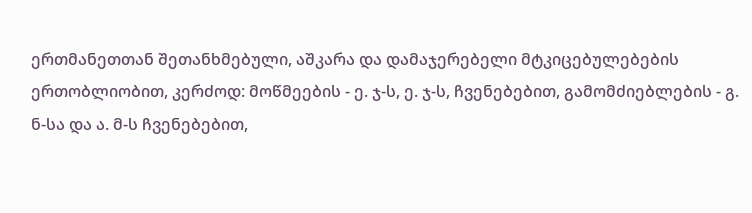ერთმანეთთან შეთანხმებული, აშკარა და დამაჯერებელი მტკიცებულებების ერთობლიობით, კერძოდ: მოწმეების - ე. ჯ-ს, ე. ჯ-ს, ჩვენებებით, გამომძიებლების - გ. ნ-სა და ა. მ-ს ჩვენებებით,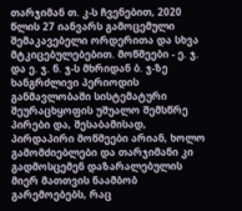თარჯიმან თ. კ-ს ჩვენებით, 2020 წლის 27 იანვარს გამოცემული შემაკავებელი ორდერითა და სხვა მტკიცებულებებით. მოწმეები - ე. ჯ. და ე. ჯ. ნ. ჯ-ს მხრიდან ბ. ჯ-ზე ხანგრძლივი პერიოდის განმავლობაში სისტემატური შეურაცხყოფის უშუალო შემსწრე პირები და, შესაბამისად, პირდაპირი მოწმეები არიან, ხოლო გამომძიებლები და თარჯიმანი კი გადმოსცემენ დაზარალებულის მიერ მათთვის ნაამბობ გარემოებებს, რაც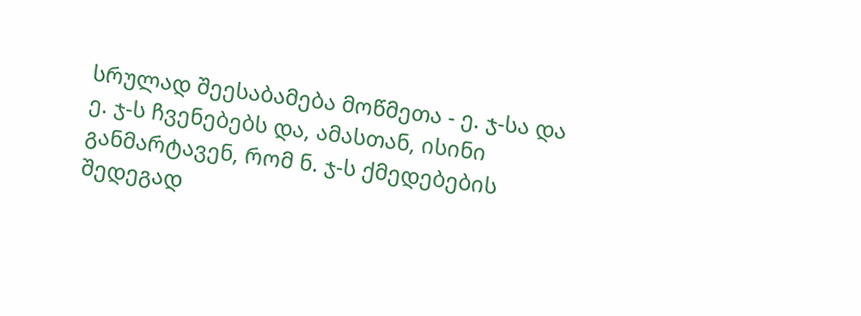სრულად შეესაბამება მოწმეთა - ე. ჯ-სა და ე. ჯ-ს ჩვენებებს და, ამასთან, ისინი განმარტავენ, რომ ნ. ჯ-ს ქმედებების შედეგად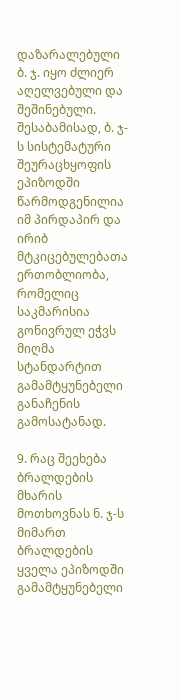დაზარალებული ბ. ჯ. იყო ძლიერ აღელვებული და შეშინებული. შესაბამისად, ბ. ჯ-ს სისტემატური შეურაცხყოფის ეპიზოდში წარმოდგენილია იმ პირდაპირ და ირიბ მტკიცებულებათა ერთობლიობა, რომელიც საკმარისია გონივრულ ეჭვს მიღმა სტანდარტით გამამტყუნებელი განაჩენის გამოსატანად.

9. რაც შეეხება ბრალდების მხარის მოთხოვნას ნ. ჯ-ს მიმართ ბრალდების ყველა ეპიზოდში გამამტყუნებელი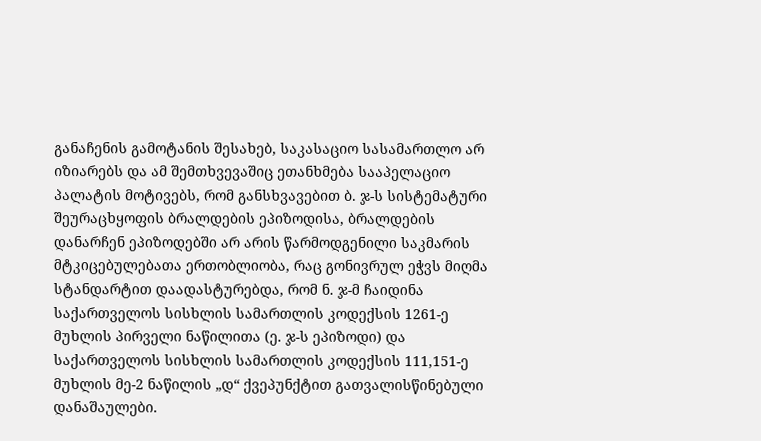განაჩენის გამოტანის შესახებ, საკასაციო სასამართლო არ იზიარებს და ამ შემთხვევაშიც ეთანხმება სააპელაციო პალატის მოტივებს, რომ განსხვავებით ბ. ჯ-ს სისტემატური შეურაცხყოფის ბრალდების ეპიზოდისა, ბრალდების დანარჩენ ეპიზოდებში არ არის წარმოდგენილი საკმარის მტკიცებულებათა ერთობლიობა, რაც გონივრულ ეჭვს მიღმა სტანდარტით დაადასტურებდა, რომ ნ. ჯ-მ ჩაიდინა საქართველოს სისხლის სამართლის კოდექსის 1261-ე მუხლის პირველი ნაწილითა (ე. ჯ-ს ეპიზოდი) და საქართველოს სისხლის სამართლის კოდექსის 111,151-ე მუხლის მე-2 ნაწილის „დ“ ქვეპუნქტით გათვალისწინებული დანაშაულები.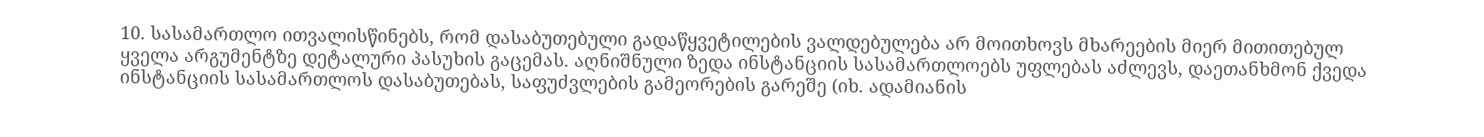10. სასამართლო ითვალისწინებს, რომ დასაბუთებული გადაწყვეტილების ვალდებულება არ მოითხოვს მხარეების მიერ მითითებულ ყველა არგუმენტზე დეტალური პასუხის გაცემას. აღნიშნული ზედა ინსტანციის სასამართლოებს უფლებას აძლევს, დაეთანხმონ ქვედა ინსტანციის სასამართლოს დასაბუთებას, საფუძვლების გამეორების გარეშე (იხ. ადამიანის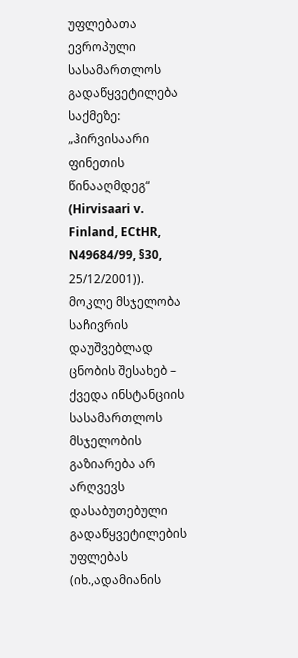უფლებათა ევროპული სასამართლოს გადაწყვეტილება საქმეზე: „ჰირვისაარი ფინეთის წინააღმდეგ“ (Hirvisaari v. Finland, ECtHR, N49684/99, §30, 25/12/2001)). მოკლე მსჯელობა საჩივრის დაუშვებლად ცნობის შესახებ – ქვედა ინსტანციის სასამართლოს მსჯელობის გაზიარება არ არღვევს დასაბუთებული გადაწყვეტილების უფლებას (იხ.,ადამიანის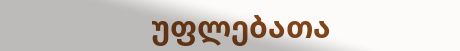უფლებათა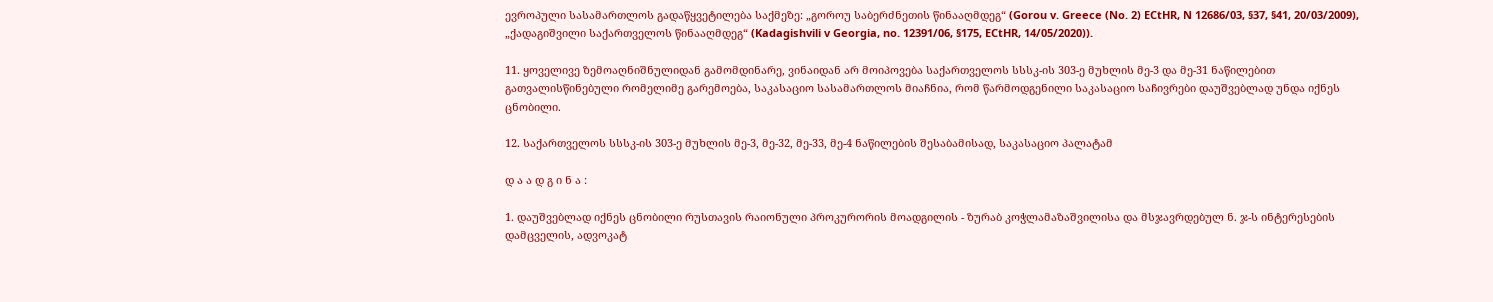ევროპული სასამართლოს გადაწყვეტილება საქმეზე: „გოროუ საბერძნეთის წინააღმდეგ“ (Gorou v. Greece (No. 2) ECtHR, N 12686/03, §37, §41, 20/03/2009), „ქადაგიშვილი საქართველოს წინააღმდეგ“ (Kadagishvili v Georgia, no. 12391/06, §175, ECtHR, 14/05/2020)).

11. ყოველივე ზემოაღნიშნულიდან გამომდინარე, ვინაიდან არ მოიპოვება საქართველოს სსსკ-ის 303-ე მუხლის მე-3 და მე-31 ნაწილებით გათვალისწინებული რომელიმე გარემოება, საკასაციო სასამართლოს მიაჩნია, რომ წარმოდგენილი საკასაციო საჩივრები დაუშვებლად უნდა იქნეს ცნობილი.

12. საქართველოს სსსკ-ის 303-ე მუხლის მე-3, მე-32, მე-33, მე-4 ნაწილების შესაბამისად, საკასაციო პალატამ

დ ა ა დ გ ი ნ ა :

1. დაუშვებლად იქნეს ცნობილი რუსთავის რაიონული პროკურორის მოადგილის - ზურაბ კოჭლამაზაშვილისა და მსჯავრდებულ ნ. ჯ-ს ინტერესების დამცველის, ადვოკატ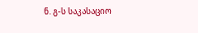ნ. გ-ს საკასაციო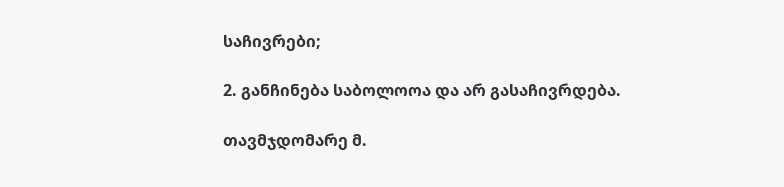საჩივრები;

2. განჩინება საბოლოოა და არ გასაჩივრდება.

თავმჯდომარე მ.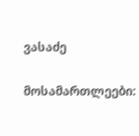ვასაძე

მოსამართლეები: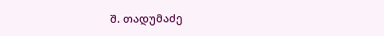შ. თადუმაძე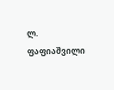ლ. ფაფიაშვილი